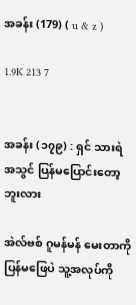အခန်း (179) ( u & z )

1.9K 213 7


အခန်း (၁၇၉) : ရှင် သားရဲအသွင် ပြန်မပြောင်းတော့ဘူးလား

အဲလ်ဗစ် ဂူမန်မန် မေးတာကို ပြန်မဖြေပဲ သူ့အလုပ်ကို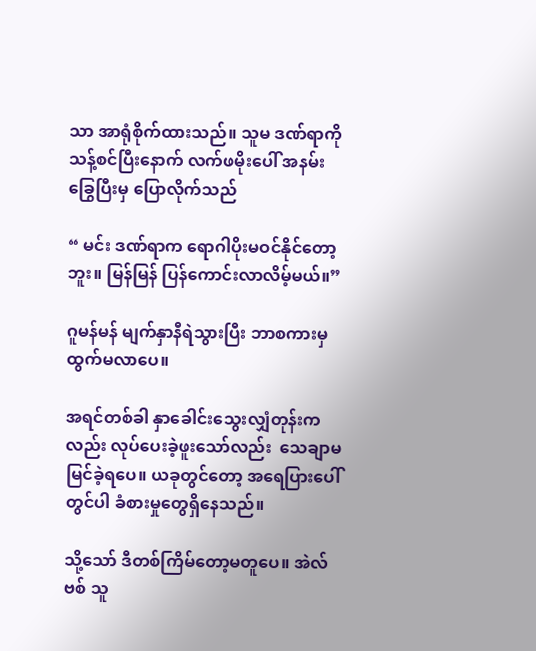သာ အာရုံစိုက်ထားသည်။ သူမ ဒဏ်ရာကို သန့်စင်ပြီးနောက် လက်ဖမိုးပေါ် အနမ်းခြွေပြီးမှ ပြောလိုက်သည်

“ မင်း ဒဏ်ရာက ရောဂါပိုးမဝင်နိုင်တော့ဘူး။ မြန်မြန် ပြန်ကောင်းလာလိမ့်မယ်။”

ဂူမန်မန် မျက်နှာနီရဲသွားပြီး ဘာစကားမှထွက်မလာပေ။

အရင်တစ်ခါ နှာခေါင်းသွေးလျှံတုန်းကလည်း လုပ်ပေးခဲ့ဖူးသော်လည်း  သေချာမမြင်ခဲ့ရပေ။ ယခုတွင်တော့ အရေပြားပေါ်တွင်ပါ ခံစားမှုတွေရှိနေသည်။

သို့သော် ဒီတစ်ကြိမ်တော့မတူပေ။ အဲလ်ဗစ် သူ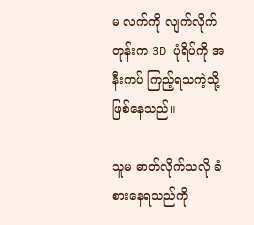မ လက်ကို လျက်လိုက်တုန်းက 3D ပုံရိပ်ကို အနီးကပ် ကြည့်ရသကဲ့သို့ ဖြစ်နေသည်။

သူမ ဓာတ်လိုက်သလို ခံစားနေရသည်ကို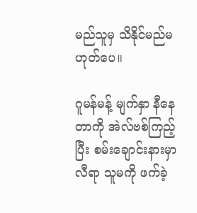မည်သူမှ သိနိုင်မည်မဟုတ်ပေ။

ဂူမန်မန့် မျက်နှာ နီနေတာကို အဲလ်ဗစ်ကြည့်ပြီး စမ်းချောင်းနားမှာ လီရာ သူမကို ဖက်ခဲ့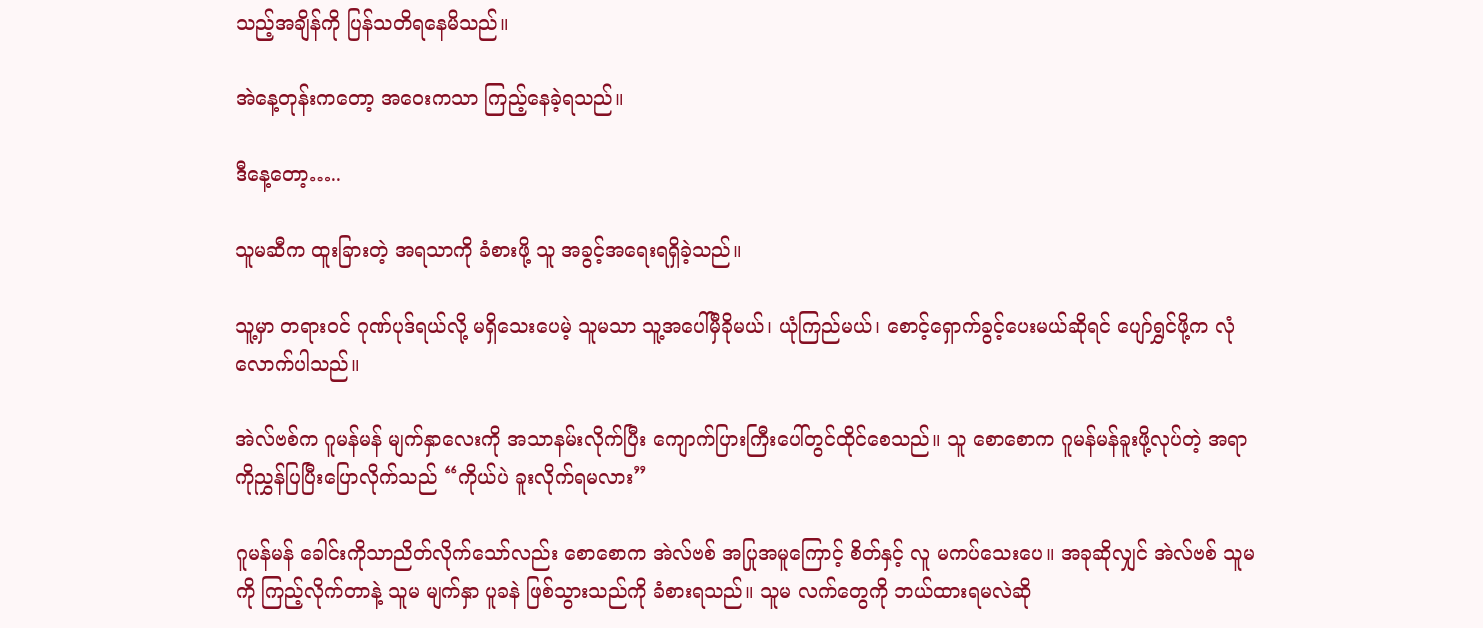သည့်အချိန်ကို ပြန်သတိရနေမိသည်။

အဲနေ့တုန်းကတော့ အဝေးကသာ ကြည့်နေခဲ့ရသည်။

ဒီနေ့တော့…..

သူမဆီက ထူးခြားတဲ့ အရသာကို ခံစားဖို့ သူ အခွင့်အရေးရရှိခဲ့သည်။

သူ့မှာ တရားဝင် ဂုဏ်ပုဒ်ရယ်လို့ မရှိသေးပေမဲ့ သူမသာ သူ့အပေါ်မှီခိုမယ်၊ ယုံကြည်မယ်၊ စောင့်ရှောက်ခွင့်ပေးမယ်ဆိုရင် ပျော်ရွှင်ဖို့က လုံလောက်ပါသည်။

အဲလ်ဗစ်က ဂူမန်မန် မျက်နှာလေးကို အသာနမ်းလိုက်ပြီး ကျောက်ပြားကြီးပေါ်တွင်ထိုင်စေသည်။ သူ စောစောက ဂူမန်မန်ခူးဖို့လုပ်တဲ့ အရာကိုညွှန်ပြပြီးပြောလိုက်သည် “ကိုယ်ပဲ ခူးလိုက်ရမလား”

ဂူမန်မန် ခေါင်းကိုသာညိတ်လိုက်သော်လည်း စောစောက အဲလ်ဗစ် အပြုအမူကြောင့် စိတ်နှင့် လူ မကပ်သေးပေ။ အခုဆိုလျှင် အဲလ်ဗစ် သူမကို ကြည့်လိုက်တာနဲ့ သူမ မျက်နှာ ပူခနဲ ဖြစ်သွားသည်ကို ခံစားရသည်။ သူမ လက်တွေကို ဘယ်ထားရမလဲဆို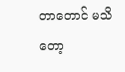တာတောင် မသိတော့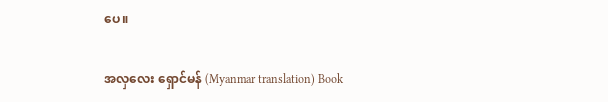ပေ။

အလှလေး ရှောင်မန် (Myanmar translation) Book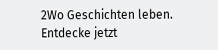2Wo Geschichten leben. Entdecke jetzt